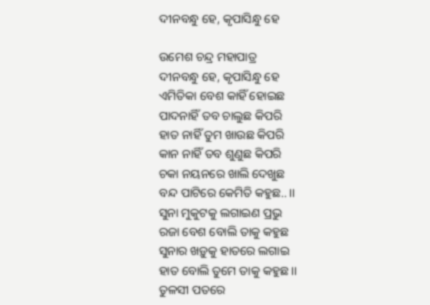ଦୀନବନ୍ଧୁ ହେ, କୃପାସିନ୍ଧୁ ହେ

ଉମେଶ ଚନ୍ଦ୍ର ମହାପାତ୍ର
ଦୀନବନ୍ଧୁ ହେ, କୃପାସିନ୍ଧୁ ହେ
ଏମିତିକା ବେଶ କାହିଁ ହୋଇଛ
ପାଦନାହିଁ ତବ ଚାଲୁଛ କିପରି
ହାତ ନାହିଁ ତୁମ ଖାଉଛ କିପରି
କାନ ନାହିଁ ତବ ଶୁଣୁଛ କିପରି
ଚକା ନୟନରେ ଖାଲି ଦେଖୁଛ
ବନ୍ଦ ପାଟିରେ କେମିତି କହୁଛ.. ।।
ସୁନା ମୁକୁଟକୁ ଲଗାଇଣ ପ୍ରଭୁ
ରଜା ବେଶ ବୋଲି ତାକୁ କହୁଛ
ସୁନାର ଖଡ଼ୁକୁ ହାତରେ ଲଗାଇ
ହାତ ବୋଲି ତୁମେ ତାକୁ କହୁଛ ।।
ତୁଳସୀ ପତରେ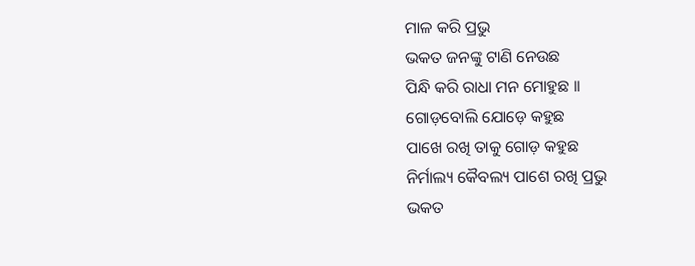ମାଳ କରି ପ୍ରଭୁ
ଭକତ ଜନଙ୍କୁ ଟାଣି ନେଉଛ
ପିନ୍ଧି କରି ରାଧା ମନ ମୋହୁଛ ।।
ଗୋଡ଼ବୋଲି ଯୋଡ଼େ କହୁଛ
ପାଖେ ରଖି ତାକୁ ଗୋଡ଼ କହୁଛ
ନିର୍ମାଲ୍ୟ କୈବଲ୍ୟ ପାଶେ ରଖି ପ୍ରଭୁ
ଭକତ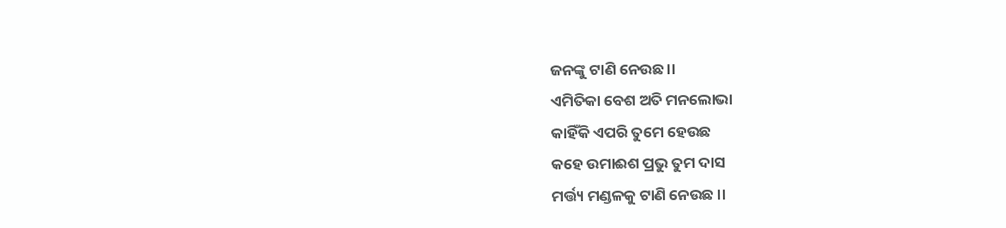ଜନଙ୍କୁ ଟାଣି ନେଉଛ।।
ଏମିତିକା ବେଶ ଅତି ମନଲୋଭା
କାହିଁକି ଏପରି ତୁମେ ହେଉଛ
କହେ ଉମାଈଶ ପ୍ରଭୁ ତୁମ ଦାସ
ମର୍ତ୍ତ୍ୟ ମଣ୍ଡଳକୁ ଟାଣି ନେଉଛ ।।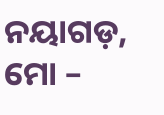ନୟାଗଡ଼, ମୋ –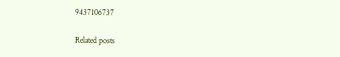9437106737

Related posts